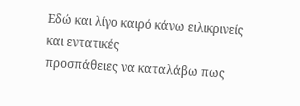Εδώ και λίγο καιρό κάνω ειλικρινείς και εντατικές
προσπάθειες να καταλάβω πως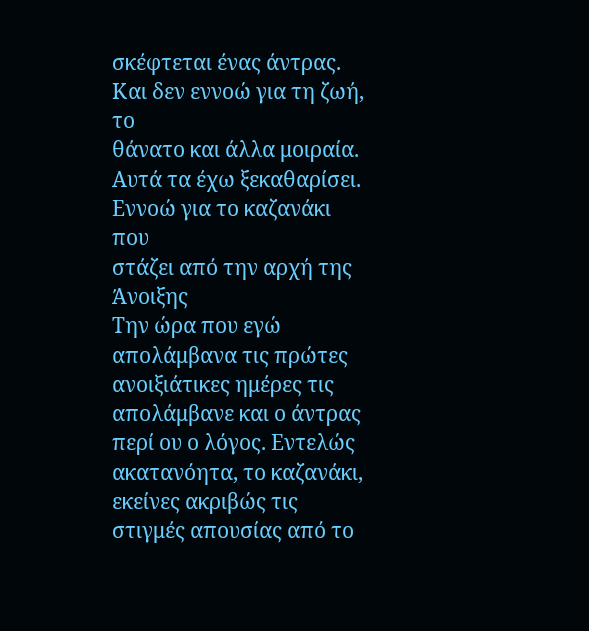σκέφτεται ένας άντρας. Και δεν εννοώ για τη ζωή, το
θάνατο και άλλα μοιραία. Αυτά τα έχω ξεκαθαρίσει. Εννοώ για το καζανάκι που
στάζει από την αρχή της Άνοιξης
Την ώρα που εγώ απολάμβανα τις πρώτες
ανοιξιάτικες ημέρες τις απολάμβανε και ο άντρας περί ου ο λόγος. Εντελώς
ακατανόητα, το καζανάκι, εκείνες ακριβώς τις στιγμές απουσίας από το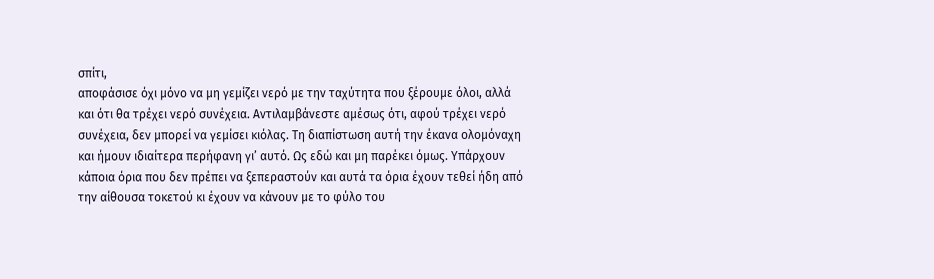σπίτι,
αποφάσισε όχι μόνο να μη γεμίζει νερό με την ταχύτητα που ξέρουμε όλοι, αλλά
και ότι θα τρέχει νερό συνέχεια. Αντιλαμβάνεστε αμέσως ότι, αφού τρέχει νερό
συνέχεια, δεν μπορεί να γεμίσει κιόλας. Τη διαπίστωση αυτή την έκανα ολομόναχη
και ήμουν ιδιαίτερα περήφανη γι’ αυτό. Ως εδώ και μη παρέκει όμως. Υπάρχουν
κάποια όρια που δεν πρέπει να ξεπεραστούν και αυτά τα όρια έχουν τεθεί ήδη από
την αίθουσα τοκετού κι έχουν να κάνουν με το φύλο του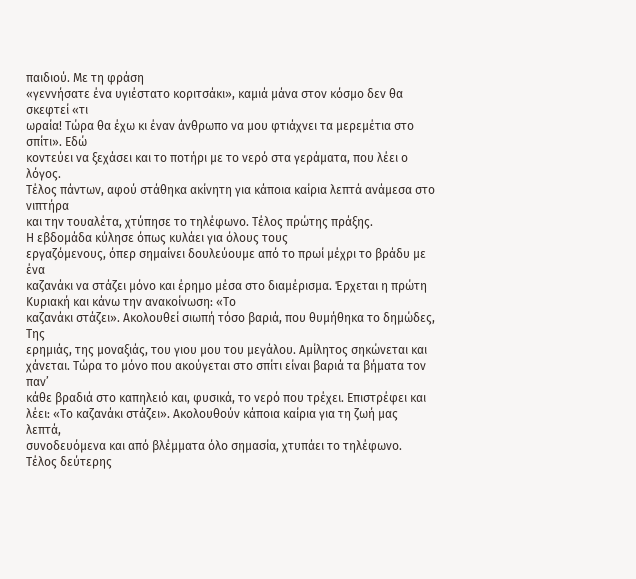παιδιού. Με τη φράση
«γεννήσατε ένα υγιέστατο κοριτσάκι», καμιά μάνα στον κόσμο δεν θα σκεφτεί «τι
ωραία! Τώρα θα έχω κι έναν άνθρωπο να μου φτιάχνει τα μερεμέτια στο σπίτι». Εδώ
κοντεύει να ξεχάσει και το ποτήρι με το νερό στα γεράματα, που λέει ο λόγος.
Τέλος πάντων, αφού στάθηκα ακίνητη για κάποια καίρια λεπτά ανάμεσα στο νιπτήρα
και την τουαλέτα, χτύπησε το τηλέφωνο. Τέλος πρώτης πράξης.
Η εβδομάδα κύλησε όπως κυλάει για όλους τους
εργαζόμενους, όπερ σημαίνει δουλεύουμε από το πρωί μέχρι το βράδυ με ένα
καζανάκι να στάζει μόνο και έρημο μέσα στο διαμέρισμα. Έρχεται η πρώτη Κυριακή και κάνω την ανακοίνωση: «Το
καζανάκι στάζει». Ακολουθεί σιωπή τόσο βαριά, που θυμήθηκα το δημώδες, Της
ερημιάς, της μοναξιάς, του γιου μου του μεγάλου. Αμίλητος σηκώνεται και
χάνεται. Τώρα το μόνο που ακούγεται στο σπίτι είναι βαριά τα βήματα τον παν’
κάθε βραδιά στο καπηλειό και, φυσικά, το νερό που τρέχει. Επιστρέφει και
λέει: «Το καζανάκι στάζει». Ακολουθούν κάποια καίρια για τη ζωή μας λεπτά,
συνοδευόμενα και από βλέμματα όλο σημασία, χτυπάει το τηλέφωνο. Τέλος δεύτερης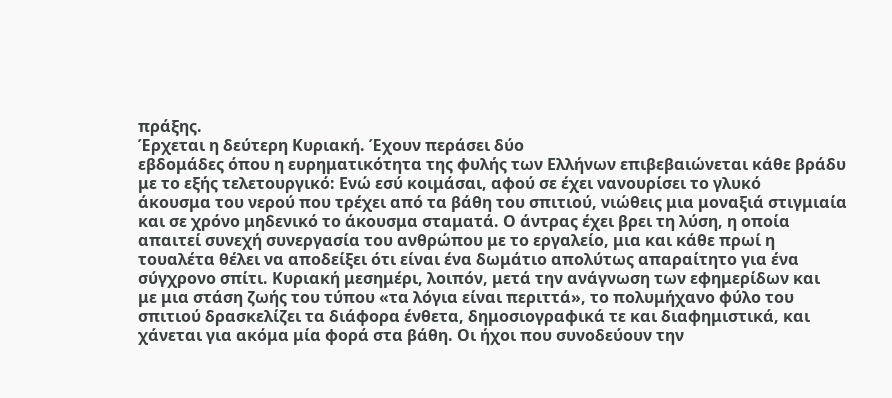πράξης.
Έρχεται η δεύτερη Κυριακή. Έχουν περάσει δύο
εβδομάδες όπου η ευρηματικότητα της φυλής των Ελλήνων επιβεβαιώνεται κάθε βράδυ
με το εξής τελετουργικό: Ενώ εσύ κοιμάσαι, αφού σε έχει νανουρίσει το γλυκό
άκουσμα του νερού που τρέχει από τα βάθη του σπιτιού, νιώθεις μια μοναξιά στιγμιαία
και σε χρόνο μηδενικό το άκουσμα σταματά. Ο άντρας έχει βρει τη λύση, η οποία
απαιτεί συνεχή συνεργασία του ανθρώπου με το εργαλείο, μια και κάθε πρωί η
τουαλέτα θέλει να αποδείξει ότι είναι ένα δωμάτιο απολύτως απαραίτητο για ένα
σύγχρονο σπίτι. Κυριακή μεσημέρι, λοιπόν, μετά την ανάγνωση των εφημερίδων και
με μια στάση ζωής του τύπου «τα λόγια είναι περιττά», το πολυμήχανο φύλο του
σπιτιού δρασκελίζει τα διάφορα ένθετα, δημοσιογραφικά τε και διαφημιστικά, και
χάνεται για ακόμα μία φορά στα βάθη. Οι ήχοι που συνοδεύουν την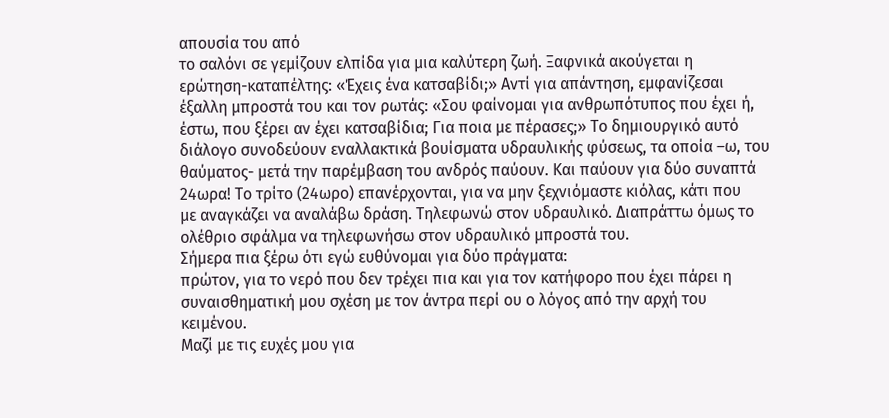απουσία του από
το σαλόνι σε γεμίζουν ελπίδα για μια καλύτερη ζωή. Ξαφνικά ακούγεται η
ερώτηση-καταπέλτης: «Έχεις ένα κατσαβίδι;» Αντί για απάντηση, εμφανίζεσαι
έξαλλη μπροστά του και τον ρωτάς: «Σου φαίνομαι για ανθρωπότυπος που έχει ή,
έστω, που ξέρει αν έχει κατσαβίδια; Για ποια με πέρασες;» Το δημιουργικό αυτό
διάλογο συνοδεύουν εναλλακτικά βουίσματα υδραυλικής φύσεως, τα οποία –ω, του
θαύματος- μετά την παρέμβαση του ανδρός παύουν. Και παύουν για δύο συναπτά
24ωρα! Το τρίτο (24ωρο) επανέρχονται, για να μην ξεχνιόμαστε κιόλας, κάτι που
με αναγκάζει να αναλάβω δράση. Τηλεφωνώ στον υδραυλικό. Διαπράττω όμως το
ολέθριο σφάλμα να τηλεφωνήσω στον υδραυλικό μπροστά του.
Σήμερα πια ξέρω ότι εγώ ευθύνομαι για δύο πράγματα:
πρώτον, για το νερό που δεν τρέχει πια και για τον κατήφορο που έχει πάρει η
συναισθηματική μου σχέση με τον άντρα περί ου ο λόγος από την αρχή του
κειμένου.
Μαζί με τις ευχές μου για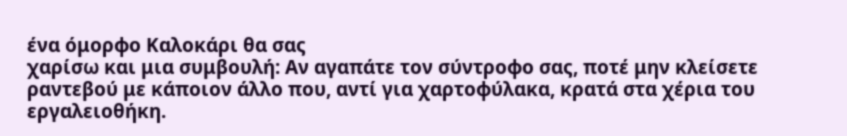ένα όμορφο Καλοκάρι θα σας
χαρίσω και μια συμβουλή: Αν αγαπάτε τον σύντροφο σας, ποτέ μην κλείσετε
ραντεβού με κάποιον άλλο που, αντί για χαρτοφύλακα, κρατά στα χέρια του
εργαλειοθήκη.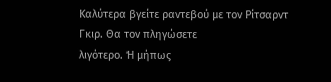Καλύτερα βγείτε ραντεβού με τον Ρίτσαρντ Γκιρ. Θα τον πληγώσετε
λιγότερο. Ή μήπως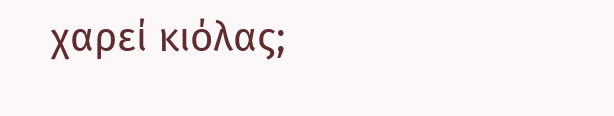χαρεί κιόλας;